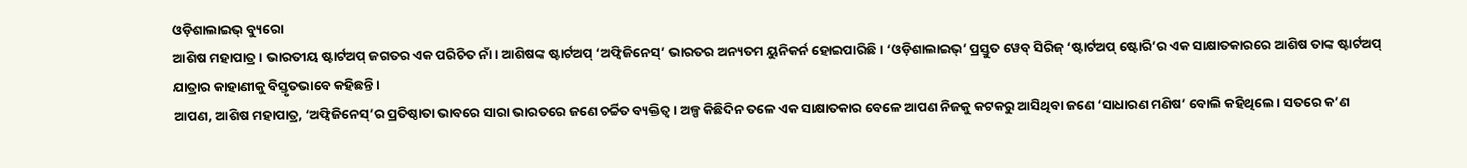ଓଡ଼ିଶାଲାଇଭ୍ ବ୍ୟୁରୋ
ଆଶିଷ ମହାପାତ୍ର। ଭାରତୀୟ ଷ୍ଟାର୍ଟଅପ୍ ଜଗତର ଏକ ପରିଚିତ ନାଁ। ଆଶିଷଙ୍କ ଷ୍ଟାର୍ଟଅପ୍ ‘ଅଫ୍ବିଜିନେସ୍’ ଭାରତର ଅନ୍ୟତମ ୟୁନିକର୍ନ ହୋଇପାରିଛି। ‘ଓଡ଼ିଶାଲାଇଭ୍’ ପ୍ରସ୍ତୁତ ୱେବ୍ ସିରିଜ୍ ‘ଷ୍ଟାର୍ଟଅପ୍ ଷ୍ଟୋରି’ର ଏକ ସାକ୍ଷାତକାରରେ ଆଶିଷ ତାଙ୍କ ଷ୍ଟାର୍ଟଅପ୍ ଯାତ୍ରାର କାହାଣୀକୁ ବିସ୍ତୃତଭାବେ କହିଛନ୍ତି।
ଆପଣ, ଆଶିଷ ମହାପାତ୍ର, ‘ଅଫ୍ବିଜିନେସ୍’ର ପ୍ରତିଷ୍ଠାତା ଭାବରେ ସାରା ଭାରତରେ ଜଣେ ଚର୍ଚ୍ଚିତ ବ୍ୟକ୍ତିତ୍ୱ। ଅଳ୍ପ କିଛିଦିନ ତଳେ ଏକ ସାକ୍ଷାତକାର ବେଳେ ଆପଣ ନିଜକୁ କଟକରୁ ଆସିଥିବା ଜଣେ ‘ସାଧାରଣ ମଣିଷ’ ବୋଲି କହିଥିଲେ। ସତରେ କ’ଣ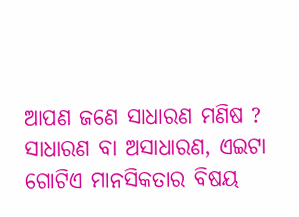ଆପଣ ଜଣେ ସାଧାରଣ ମଣିଷ ?
ସାଧାରଣ ବା ଅସାଧାରଣ, ଏଇଟା ଗୋଟିଏ ମାନସିକତାର ବିଷୟ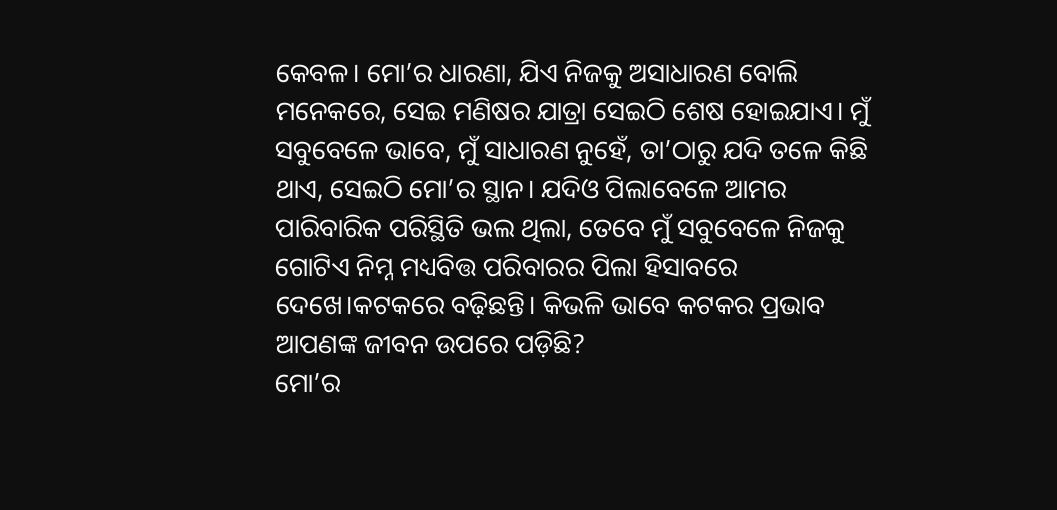କେବଳ। ମୋ’ର ଧାରଣା, ଯିଏ ନିଜକୁ ଅସାଧାରଣ ବୋଲି ମନେକରେ, ସେଇ ମଣିଷର ଯାତ୍ରା ସେଇଠି ଶେଷ ହୋଇଯାଏ। ମୁଁ ସବୁବେଳେ ଭାବେ, ମୁଁ ସାଧାରଣ ନୁହେଁ, ତା’ଠାରୁ ଯଦି ତଳେ କିଛି ଥାଏ, ସେଇଠି ମୋ’ର ସ୍ଥାନ। ଯଦିଓ ପିଲାବେଳେ ଆମର ପାରିବାରିକ ପରିସ୍ଥିତି ଭଲ ଥିଲା, ତେବେ ମୁଁ ସବୁବେଳେ ନିଜକୁ ଗୋଟିଏ ନିମ୍ନ ମଧ୍ୟବିତ୍ତ ପରିବାରର ପିଲା ହିସାବରେ ଦେଖେ।କଟକରେ ବଢ଼ିଛନ୍ତି। କିଭଳି ଭାବେ କଟକର ପ୍ରଭାବ ଆପଣଙ୍କ ଜୀବନ ଉପରେ ପଡ଼ିଛି?
ମୋ’ର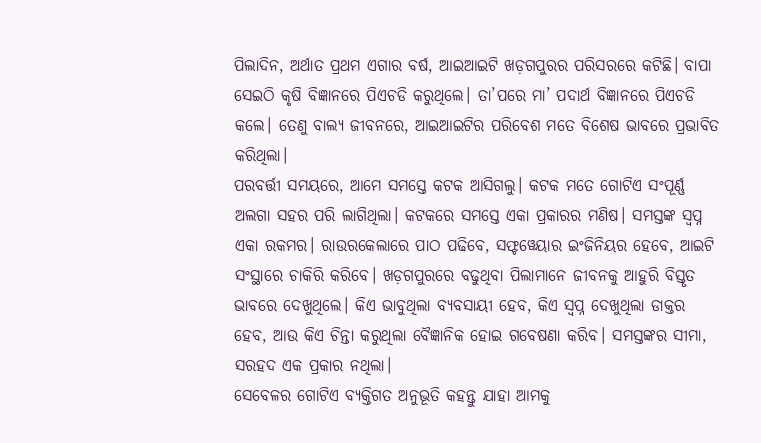ପିଲାଦିନ, ଅର୍ଥାତ ପ୍ରଥମ ଏଗାର ବର୍ଷ, ଆଇଆଇଟି ଖଡ଼ଗପୁରର ପରିସରରେ କଟିଛି। ବାପା ସେଇଠି କୃଷି ବିଜ୍ଞାନରେ ପିଏଚଡି କରୁଥିଲେ। ତା’ପରେ ମା’ ପଦାର୍ଥ ବିଜ୍ଞାନରେ ପିଏଚଡି କଲେ। ତେଣୁ ବାଲ୍ୟ ଜୀବନରେ, ଆଇଆଇଟିର ପରିବେଶ ମତେ ବିଶେଷ ଭାବରେ ପ୍ରଭାବିତ କରିଥିଲା।
ପରବର୍ତ୍ତୀ ସମୟରେ, ଆମେ ସମସ୍ତେ କଟକ ଆସିଗଲୁ। କଟକ ମତେ ଗୋଟିଏ ସଂପୂର୍ଣ୍ଣ ଅଲଗା ସହର ପରି ଲାଗିଥିଲା। କଟକରେ ସମସ୍ତେ ଏକା ପ୍ରକାରର ମଣିଷ। ସମସ୍ତଙ୍କ ସ୍ୱପ୍ନ ଏକା ରକମର। ରାଉରକେଲାରେ ପାଠ ପଢିବେ, ସଫ୍ଟୱେୟାର ଇଂଜିନିୟର ହେବେ, ଆଇଟି ସଂସ୍ଥାରେ ଚାକିରି କରିବେ। ଖଡ଼ଗପୁରରେ ବଢୁଥିବା ପିଲାମାନେ ଜୀବନକୁ ଆହୁରି ବିସ୍ତୃତ ଭାବରେ ଦେଖୁଥିଲେ। କିଏ ଭାବୁଥିଲା ବ୍ୟବସାୟୀ ହେବ, କିଏ ସ୍ୱପ୍ନ ଦେଖୁଥିଲା ଡାକ୍ତର ହେବ, ଆଉ କିଏ ଚିନ୍ତା କରୁଥିଲା ବୈଜ୍ଞାନିକ ହୋଇ ଗବେଷଣା କରିବ। ସମସ୍ତଙ୍କର ସୀମା, ସରହଦ ଏକ ପ୍ରକାର ନଥିଲା।
ସେବେଳର ଗୋଟିଏ ବ୍ୟକ୍ତିଗତ ଅନୁଭୂତି କହନ୍ତୁ ଯାହା ଆମକୁ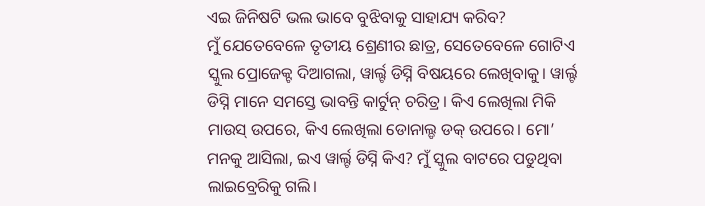ଏଇ ଜିନିଷଟି ଭଲ ଭାବେ ବୁଝିବାକୁ ସାହାଯ୍ୟ କରିବ?
ମୁଁ ଯେତେବେଳେ ତୃତୀୟ ଶ୍ରେଣୀର ଛାତ୍ର, ସେତେବେଳେ ଗୋଟିଏ ସ୍କୁଲ ପ୍ରୋଜେକ୍ଟ ଦିଆଗଲା, ୱାର୍ଲ୍ଟ ଡିସ୍ନି ବିଷୟରେ ଲେଖିବାକୁ। ୱାର୍ଲ୍ଟ ଡିସ୍ନି ମାନେ ସମସ୍ତେ ଭାବନ୍ତି କାର୍ଟୁନ୍ ଚରିତ୍ର। କିଏ ଲେଖିଲା ମିକି ମାଉସ୍ ଉପରେ, କିଏ ଲେଖିଲା ଡୋନାଲ୍ଡ ଡକ୍ ଉପରେ। ମୋ’ ମନକୁ ଆସିଲା, ଇଏ ୱାର୍ଲ୍ଟ ଡିସ୍ନି କିଏ? ମୁଁ ସ୍କୁଲ ବାଟରେ ପଡୁଥିବା ଲାଇବ୍ରେରିକୁ ଗଲି।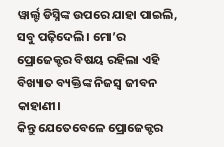ୱାର୍ଲ୍ଟ ଡିସ୍ନିଙ୍କ ଉପରେ ଯାହା ପାଇଲି, ସବୁ ପଢ଼ିଦେଲି। ମୋ’ର ପ୍ରୋଜେକ୍ଟର ବିଷୟ ରହିଲା ଏହି ବିଖ୍ୟାତ ବ୍ୟକ୍ତିଙ୍କ ନିଜସ୍ୱ ଜୀବନ କାହାଣୀ।
କିନ୍ତୁ ଯେତେବେଳେ ପ୍ରୋଜେକ୍ଟର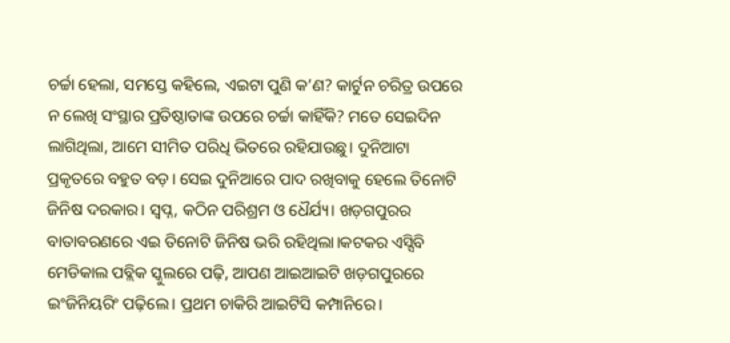ଚର୍ଚ୍ଚା ହେଲା, ସମସ୍ତେ କହିଲେ, ଏଇଟା ପୁଣି କ’ଣ? କାର୍ଟୁନ ଚରିତ୍ର ଉପରେ ନ ଲେଖି ସଂସ୍ଥାର ପ୍ରତିଷ୍ଠାତାଙ୍କ ଉପରେ ଚର୍ଚ୍ଚା କାହିଁକି? ମତେ ସେଇଦିନ ଲାଗିଥିଲା, ଆମେ ସୀମିତ ପରିଧି ଭିତରେ ରହିଯାଉଛୁ। ଦୁନିଆଟା ପ୍ରକୃତରେ ବହୁତ ବଡ଼। ସେଇ ଦୁନିଆରେ ପାଦ ରଖିବାକୁ ହେଲେ ତିନୋଟି ଜିନିଷ ଦରକାର। ସ୍ୱପ୍ନ, କଠିନ ପରିଶ୍ରମ ଓ ଧୈର୍ଯ୍ୟ। ଖଡ଼ଗପୁରର ବାତାବରଣରେ ଏଇ ତିନୋଟି ଜିନିଷ ଭରି ରହିଥିଲା।କଟକର ଏସ୍ସିବି ମେଡିକାଲ ପବ୍ଲିକ ସ୍କୁଲରେ ପଢ଼ି, ଆପଣ ଆଇଆଇଟି ଖଡ଼ଗପୁରରେ ଇଂଜିନିୟରିଂ ପଢ଼ିଲେ। ପ୍ରଥମ ଚାକିରି ଆଇଟିସି କମ୍ପାନିରେ।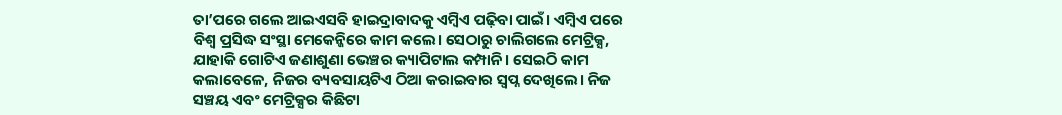ତା’ପରେ ଗଲେ ଆଇଏସବି ହାଇଦ୍ରାବାଦକୁ ଏମ୍ବିଏ ପଢ଼ିବା ପାଇଁ। ଏମ୍ବିଏ ପରେ ବିଶ୍ୱ ପ୍ରସିଦ୍ଧ ସଂସ୍ଥା ମେକେନ୍ଜିରେ କାମ କଲେ। ସେଠାରୁ ଚାଲିଗଲେ ମେଟ୍ରିକ୍ସ, ଯାହାକି ଗୋଟିଏ ଜଣାଶୁଣା ଭେଞ୍ଚର କ୍ୟାପିଟାଲ କମ୍ପାନି। ସେଇଠି କାମ କଲାବେଳେ, ନିଜର ବ୍ୟବସାୟଟିଏ ଠିଆ କରାଇବାର ସ୍ୱପ୍ନ ଦେଖିଲେ। ନିଜ ସଞ୍ଚୟ ଏବଂ ମେଟ୍ରିକ୍ସର କିଛିଟା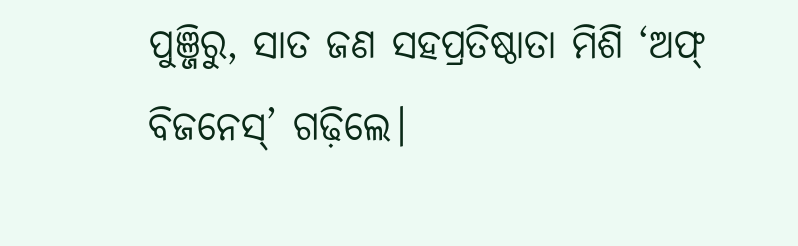ପୁଞ୍ଜିରୁ, ସାତ ଜଣ ସହପ୍ରତିଷ୍ଠାତା ମିଶି ‘ଅଫ୍ ବିଜନେସ୍’ ଗଢ଼ିଲେ।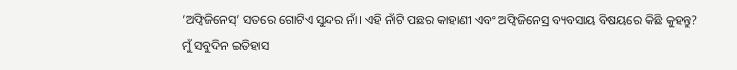‘ଅଫ୍ବିଜିନେସ୍’ ସତରେ ଗୋଟିଏ ସୁନ୍ଦର ନାଁ। ଏହି ନାଁଟି ପଛର କାହାଣୀ ଏବଂ ଅଫ୍ବିଜିନେସ୍ର ବ୍ୟବସାୟ ବିଷୟରେ କିଛି କୁହନ୍ତୁ?
ମୁଁ ସବୁଦିନ ଇତିହାସ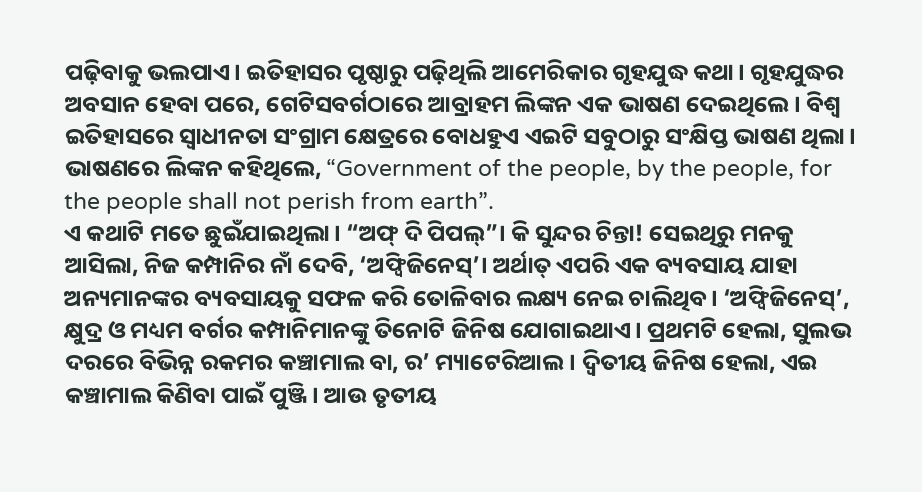ପଢ଼ିବାକୁ ଭଲପାଏ। ଇତିହାସର ପୃଷ୍ଠାରୁ ପଢ଼ିଥିଲି ଆମେରିକାର ଗୃହଯୁଦ୍ଧ କଥା। ଗୃହଯୁଦ୍ଧର ଅବସାନ ହେବା ପରେ, ଗେଟିସବର୍ଗଠାରେ ଆବ୍ରାହମ ଲିଙ୍କନ ଏକ ଭାଷଣ ଦେଇଥିଲେ। ବିଶ୍ୱ ଇତିହାସରେ ସ୍ୱାଧୀନତା ସଂଗ୍ରାମ କ୍ଷେତ୍ରରେ ବୋଧହୁଏ ଏଇଟି ସବୁଠାରୁ ସଂକ୍ଷିପ୍ତ ଭାଷଣ ଥିଲା। ଭାଷଣରେ ଲିଙ୍କନ କହିଥିଲେ, “Government of the people, by the people, for the people shall not perish from earth”.
ଏ କଥାଟି ମତେ ଛୁଇଁଯାଇଥିଲା। “ଅଫ୍ ଦି ପିପଲ୍”। କି ସୁନ୍ଦର ଚିନ୍ତା! ସେଇଥିରୁ ମନକୁ ଆସିଲା, ନିଜ କମ୍ପାନିର ନାଁ ଦେବି, ‘ଅଫ୍ବିଜିନେସ୍’। ଅର୍ଥାତ୍ ଏପରି ଏକ ବ୍ୟବସାୟ ଯାହା ଅନ୍ୟମାନଙ୍କର ବ୍ୟବସାୟକୁ ସଫଳ କରି ତୋଳିବାର ଲକ୍ଷ୍ୟ ନେଇ ଚାଲିଥିବ। ‘ଅଫ୍ବିଜିନେସ୍’, କ୍ଷୁଦ୍ର ଓ ମଧ୍ୟମ ବର୍ଗର କମ୍ପାନିମାନଙ୍କୁ ତିନୋଟି ଜିନିଷ ଯୋଗାଇଥାଏ। ପ୍ରଥମଟି ହେଲା, ସୁଲଭ ଦରରେ ବିଭିନ୍ନ ରକମର କଞ୍ଚାମାଲ ବା, ର’ ମ୍ୟାଟେରିଆଲ। ଦ୍ୱିତୀୟ ଜିନିଷ ହେଲା, ଏଇ କଞ୍ଚାମାଲ କିଣିବା ପାଇଁ ପୁଞ୍ଜି। ଆଉ ତୃତୀୟ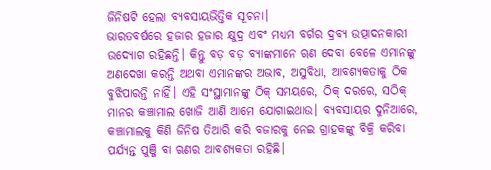ଜିନିଷଟି ହେଲା ବ୍ୟବସାୟଭିତ୍ତିକ ସୂଚନା।
ଭାରତବର୍ଷରେ ହଜାର ହଜାର କ୍ଷୁଦ୍ର ଏବଂ ମଧ୍ୟମ ବର୍ଗର ଦ୍ରବ୍ୟ ଉତ୍ପାଦନକାରୀ ଉଦ୍ୟୋଗ ରହିଛନ୍ତି। କିନ୍ତୁ ବଡ଼ ବଡ଼ ବ୍ୟାଙ୍କମାନେ ୠଣ ଦେବା ବେଳେ ଏମାନଙ୍କୁ ଅଣଦେଖା କରନ୍ତି ଅଥବା ଏମାନଙ୍କର ଅଭାବ, ଅସୁବିଧା, ଆବଶ୍ୟକତାକୁ ଠିକ ବୁଝିପାରନ୍ତି ନାହିଁ। ଏହି ସଂସ୍ଥାମାନଙ୍କୁ ଠିକ୍ ସମୟରେ, ଠିକ୍ ଦରରେ, ସଠିକ୍ ମାନର କଞ୍ଚାମାଲ ଖୋଜି ଆଣି ଆମେ ଯୋଗାଇଥାଉ। ବ୍ୟବସାୟର ଦୁନିଆରେ, କଞ୍ଚାମାଲକୁ କିଣି ଜିନିଷ ତିଆରି କରି ବଜାରକୁ ନେଇ ଗ୍ରାହକଙ୍କୁ ବିକ୍ରି କରିବା ପର୍ଯ୍ୟନ୍ତ ପୁଞ୍ଜି ବା ଋଣର ଆବଶ୍ୟକତା ରହିଛି।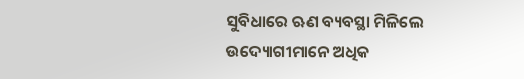ସୁବିଧାରେ ଋଣ ବ୍ୟବସ୍ଥା ମିଳିଲେ ଉଦ୍ୟୋଗୀମାନେ ଅଧିକ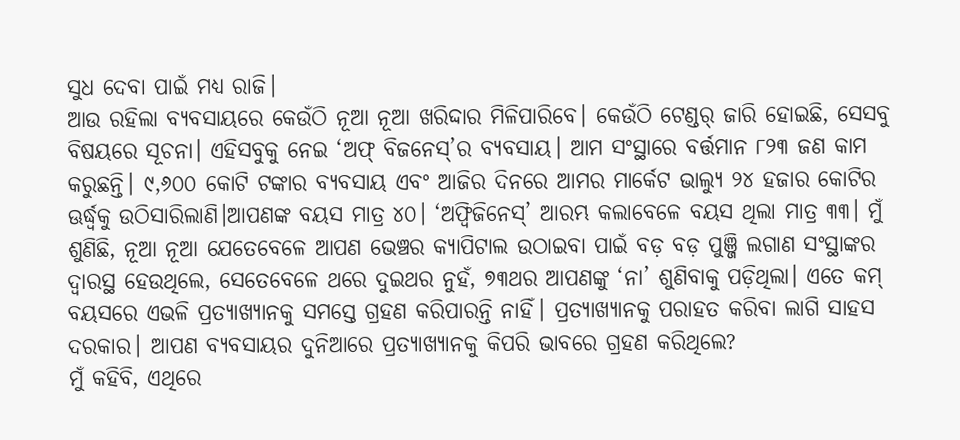ସୁଧ ଦେବା ପାଇଁ ମଧ୍ୟ ରାଜି।
ଆଉ ରହିଲା ବ୍ୟବସାୟରେ କେଉଁଠି ନୂଆ ନୂଆ ଖରିଦ୍ଦାର ମିଳିପାରିବେ। କେଉଁଠି ଟେଣ୍ଡର୍ ଜାରି ହୋଇଛି, ସେସବୁ ବିଷୟରେ ସୂଚନା। ଏହିସବୁକୁ ନେଇ ‘ଅଫ୍ ବିଜନେସ୍’ର ବ୍ୟବସାୟ। ଆମ ସଂସ୍ଥାରେ ବର୍ତ୍ତମାନ ୮୨୩ ଜଣ କାମ କରୁଛନ୍ତି। ୯,୬୦୦ କୋଟି ଟଙ୍କାର ବ୍ୟବସାୟ ଏବଂ ଆଜିର ଦିନରେ ଆମର ମାର୍କେଟ ଭାଲ୍ୟୁ ୨୪ ହଜାର କୋଟିର ଊର୍ଦ୍ଧ୍ୱକୁ ଉଠିସାରିଲାଣି।ଆପଣଙ୍କ ବୟସ ମାତ୍ର ୪୦। ‘ଅଫ୍ବିଜିନେସ୍’ ଆରମ୍ଭ କଲାବେଳେ ବୟସ ଥିଲା ମାତ୍ର ୩୩। ମୁଁ ଶୁଣିଛି, ନୂଆ ନୂଆ ଯେତେବେଳେ ଆପଣ ଭେଞ୍ଚର କ୍ୟାପିଟାଲ ଉଠାଇବା ପାଇଁ ବଡ଼ ବଡ଼ ପୁଞ୍ଜି ଲଗାଣ ସଂସ୍ଥାଙ୍କର ଦ୍ୱାରସ୍ଥ ହେଉଥିଲେ, ସେତେବେଳେ ଥରେ ଦୁଇଥର ନୁହଁ, ୭୩ଥର ଆପଣଙ୍କୁ ‘ନା’ ଶୁଣିବାକୁ ପଡ଼ିଥିଲା। ଏତେ କମ୍ ବୟସରେ ଏଭଳି ପ୍ରତ୍ୟାଖ୍ୟାନକୁ ସମସ୍ତେ ଗ୍ରହଣ କରିପାରନ୍ତି ନାହିଁ। ପ୍ରତ୍ୟାଖ୍ୟାନକୁ ପରାହତ କରିବା ଲାଗି ସାହସ ଦରକାର। ଆପଣ ବ୍ୟବସାୟର ଦୁନିଆରେ ପ୍ରତ୍ୟାଖ୍ୟାନକୁ କିପରି ଭାବରେ ଗ୍ରହଣ କରିଥିଲେ?
ମୁଁ କହିବି, ଏଥିରେ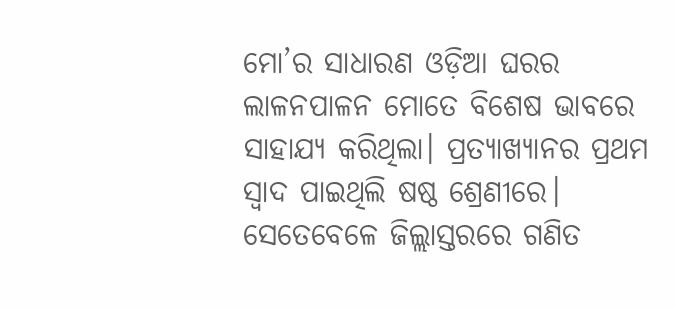ମୋ’ର ସାଧାରଣ ଓଡ଼ିଆ ଘରର ଲାଳନପାଳନ ମୋତେ ବିଶେଷ ଭାବରେ ସାହାଯ୍ୟ କରିଥିଲା। ପ୍ରତ୍ୟାଖ୍ୟାନର ପ୍ରଥମ ସ୍ୱାଦ ପାଇଥିଲି ଷଷ୍ଠ ଶ୍ରେଣୀରେ। ସେତେବେଳେ ଜିଲ୍ଲାସ୍ତରରେ ଗଣିତ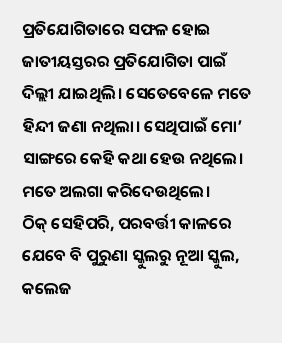ପ୍ରତିଯୋଗିତାରେ ସଫଳ ହୋଇ ଜାତୀୟସ୍ତରର ପ୍ରତିଯୋଗିତା ପାଇଁ ଦିଲ୍ଲୀ ଯାଇଥିଲି। ସେତେବେଳେ ମତେ ହିନ୍ଦୀ ଜଣା ନଥିଲା। ସେଥିପାଇଁ ମୋ’ ସାଙ୍ଗରେ କେହି କଥା ହେଉ ନଥିଲେ। ମତେ ଅଲଗା କରିଦେଉଥିଲେ।
ଠିକ୍ ସେହିପରି, ପରବର୍ତ୍ତୀ କାଳରେ ଯେବେ ବି ପୁରୁଣା ସ୍କୁଲରୁ ନୂଆ ସ୍କୁଲ, କଲେଜ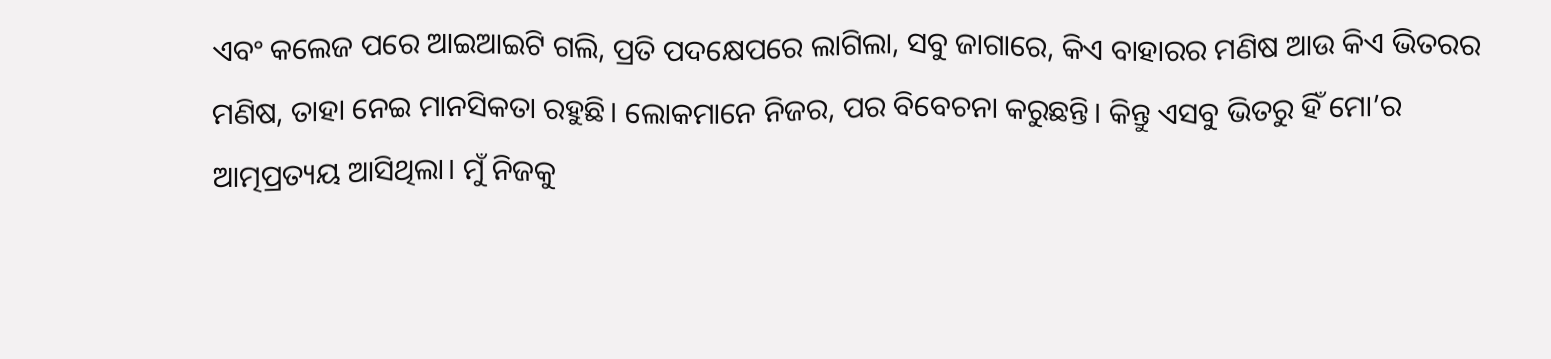ଏବଂ କଲେଜ ପରେ ଆଇଆଇଟି ଗଲି, ପ୍ରତି ପଦକ୍ଷେପରେ ଲାଗିଲା, ସବୁ ଜାଗାରେ, କିଏ ବାହାରର ମଣିଷ ଆଉ କିଏ ଭିତରର ମଣିଷ, ତାହା ନେଇ ମାନସିକତା ରହୁଛି। ଲୋକମାନେ ନିଜର, ପର ବିବେଚନା କରୁଛନ୍ତି। କିନ୍ତୁ ଏସବୁ ଭିତରୁ ହିଁ ମୋ’ର ଆତ୍ମପ୍ରତ୍ୟୟ ଆସିଥିଲା। ମୁଁ ନିଜକୁ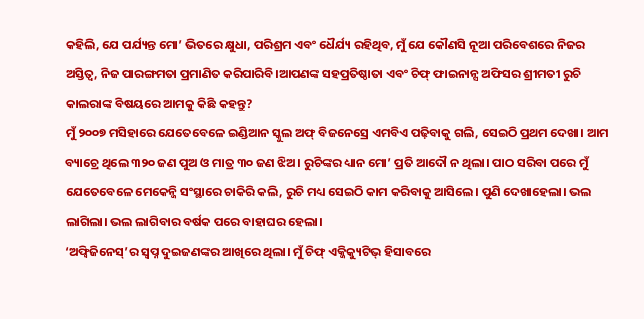କହିଲି, ଯେ ପର୍ଯ୍ୟନ୍ତ ମୋ’ ଭିତରେ କ୍ଷୁଧା, ପରିଶ୍ରମ ଏବଂ ଧୈର୍ଯ୍ୟ ରହିଥିବ, ମୁଁ ଯେ କୌଣସି ନୂଆ ପରିବେଶରେ ନିଜର ଅସ୍ତିତ୍ଵ, ନିଜ ପାରଙ୍ଗମତା ପ୍ରମାଣିତ କରିପାରିବି।ଆପଣଙ୍କ ସହପ୍ରତିଷ୍ଠାତା ଏବଂ ଚିଫ୍ ଫାଇନାନ୍ସ ଅଫିସର ଶ୍ରୀମତୀ ରୁଚି କାଲରାଙ୍କ ବିଷୟରେ ଆମକୁ କିଛି କହନ୍ତୁ?
ମୁଁ ୨୦୦୭ ମସିହାରେ ଯେତେବେଳେ ଇଣ୍ଡିଆନ ସ୍କୁଲ ଅଫ୍ ବିଜନେସ୍ରେ ଏମବିଏ ପଢ଼ିବାକୁ ଗଲି, ସେଇଠି ପ୍ରଥମ ଦେଖା। ଆମ ବ୍ୟାଚ୍ରେ ଥିଲେ ୩୨୦ ଜଣ ପୁଅ ଓ ମାତ୍ର ୩୦ ଜଣ ଝିଅ। ରୁଚିଙ୍କର ଧ୍ୟାନ ମୋ’ ପ୍ରତି ଆଦୌ ନ ଥିଲା। ପାଠ ସରିବା ପରେ ମୁଁ ଯେତେବେଳେ ମେକେନ୍ଜି ସଂସ୍ଥାରେ ଚାକିରି କଲି, ରୁଚି ମଧ୍ୟ ସେଇଠି କାମ କରିବାକୁ ଆସିଲେ। ପୁଣି ଦେଖାହେଲା। ଭଲ ଲାଗିଲା। ଭଲ ଲାଗିବାର ବର୍ଷକ ପରେ ବାହାଘର ହେଲା।
‘ଅଫ୍ବିଜିନେସ୍’ର ସ୍ୱପ୍ନ ଦୁଇଜଣଙ୍କର ଆଖିରେ ଥିଲା। ମୁଁ ଚିଫ୍ ଏକ୍ଜିକ୍ୟୁଟିଭ୍ ହିସାବରେ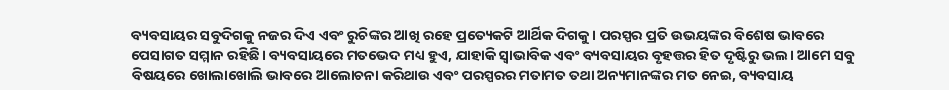ବ୍ୟବସାୟର ସବୁଦିଗକୁ ନଜର ଦିଏ ଏବଂ ରୁଚିଙ୍କର ଆଖି ରହେ ପ୍ରତ୍ୟେକଟି ଆର୍ଥିକ ଦିଗକୁ। ପରସ୍ପର ପ୍ରତି ଉଭୟଙ୍କର ବିଶେଷ ଭାବରେ ପେସାଗତ ସମ୍ମାନ ରହିଛି। ବ୍ୟବସାୟରେ ମତଭେଦ ମଧ୍ୟ ହୁଏ, ଯାହାକି ସ୍ୱାଭାବିକ ଏବଂ ବ୍ୟବସାୟର ବୃହତ୍ତର ହିତ ଦୃଷ୍ଟିରୁ ଭଲ। ଆମେ ସବୁ ବିଷୟରେ ଖୋଲାଖୋଲି ଭାବରେ ଆଲୋଚନା କରିଥାଉ ଏବଂ ପରସ୍ପରର ମତାମତ ତଥା ଅନ୍ୟମାନଙ୍କର ମତ ନେଇ, ବ୍ୟବସାୟ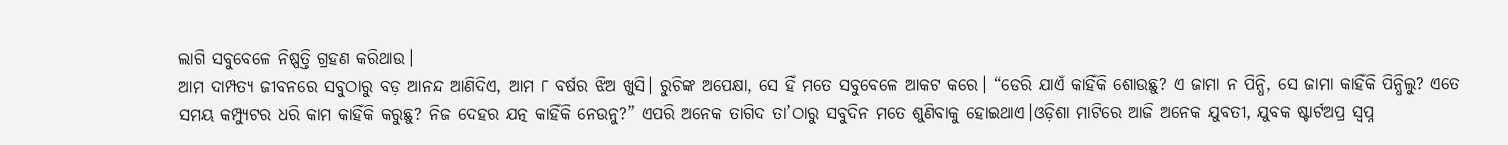ଲାଗି ସବୁବେଳେ ନିଷ୍ପତ୍ତି ଗ୍ରହଣ କରିଥାଉ।
ଆମ ଦାମ୍ପତ୍ୟ ଜୀବନରେ ସବୁଠାରୁ ବଡ଼ ଆନନ୍ଦ ଆଣିଦିଏ, ଆମ ୮ ବର୍ଷର ଝିଅ ଖୁସି। ରୁଚିଙ୍କ ଅପେକ୍ଷା, ସେ ହିଁ ମତେ ସବୁବେଳେ ଆକଟ କରେ। “ଡେରି ଯାଏଁ କାହିଁକି ଶୋଉଛୁ? ଏ ଜାମା ନ ପିନ୍ଧି, ସେ ଜାମା କାହିଁକି ପିନ୍ଧିଲୁ? ଏତେ ସମୟ କମ୍ପ୍ୟୁଟର ଧରି କାମ କାହିଁକି କରୁଛୁ? ନିଜ ଦେହର ଯତ୍ନ କାହିଁକି ନେଉନୁ?” ଏପରି ଅନେକ ତାଗିଦ ତା’ଠାରୁ ସବୁଦିନ ମତେ ଶୁଣିବାକୁ ହୋଇଥାଏ।ଓଡ଼ିଶା ମାଟିରେ ଆଜି ଅନେକ ଯୁବତୀ, ଯୁବକ ଷ୍ଟାର୍ଟଅପ୍ର ସ୍ଵପ୍ନ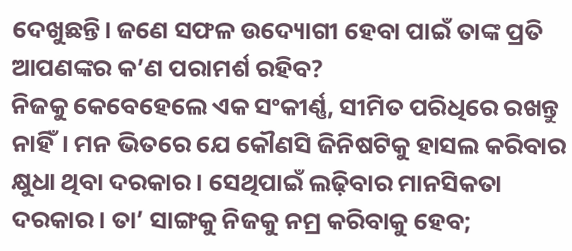ଦେଖୁଛନ୍ତି। ଜଣେ ସଫଳ ଉଦ୍ୟୋଗୀ ହେବା ପାଇଁ ତାଙ୍କ ପ୍ରତି ଆପଣଙ୍କର କ’ଣ ପରାମର୍ଶ ରହିବ?
ନିଜକୁ କେବେହେଲେ ଏକ ସଂକୀର୍ଣ୍ଣ, ସୀମିତ ପରିଧିରେ ରଖନ୍ତୁ ନାହିଁ। ମନ ଭିତରେ ଯେ କୌଣସି ଜିନିଷଟିକୁ ହାସଲ କରିବାର କ୍ଷୁଧା ଥିବା ଦରକାର। ସେଥିପାଇଁ ଲଢ଼ିବାର ମାନସିକତା ଦରକାର। ତା’ ସାଙ୍ଗକୁ ନିଜକୁ ନମ୍ର କରିବାକୁ ହେବ;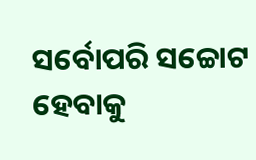ସର୍ବୋପରି ସଚ୍ଚୋଟ ହେବାକୁ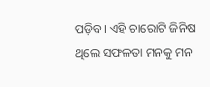ପଡ଼ିବ। ଏହି ଚାରୋଟି ଜିନିଷ ଥିଲେ ସଫଳତା ମନକୁ ମନ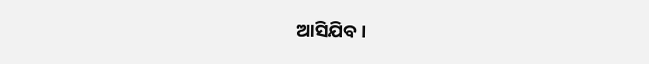ଆସିଯିବ।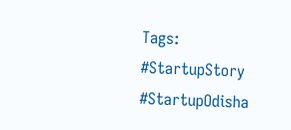Tags: #StartupStory #StartupOdisha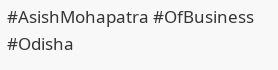#AsishMohapatra #OfBusiness #Odisha